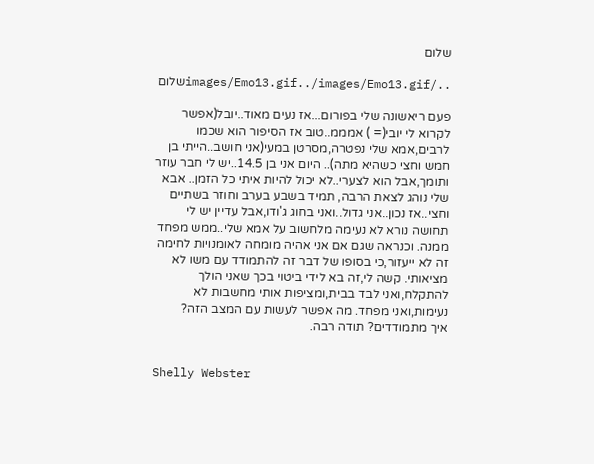שלום

../images/Emo13.gif../images/Emo13.gifשלום

פעם ריאשונה שלי בפורום...אז נעים מאוד..יובל(אפשר לקרוא לי יובי(= ) אמממ..טוב אז הסיפור הוא שכמו לרבים,אמא שלי נפטרה,מסרטן במעי(אני חושב..הייתי בן חמש וחצי כשהיא מתה).. היום אני בן 14.5..יש לי חבר עוזר ותומך,אבל הוא לצערי..לא יכול להיות איתי כל הזמן.. אבא שלי נוהג לצאת הרבה, תמיד בשבע בערב וחוזר בשתיים וחצי..אז נכון..אני גדול..ואני בחוג ג'ודו,אבל עדיין יש לי תחושה נורא לא נעימה מלחשוב על אמא שלי..ממש מפחד ממנה. וכנראה שגם אם אני אהיה מומחה לאומנויות לחימה זה לא ייעזור,כי בסופו של דבר זה להתמודד עם משו לא מציאותי. קשה לי,זה בא לידי ביטוי בכך שאני הולך להתקלח,ואני לבד בבית,ומציפות אותי מחשבות לא נעימות,ואני מפחד. מה אפשר לעשות עם המצב הזה?
איך מתמודדים? תודה רבה.


Shelly Webster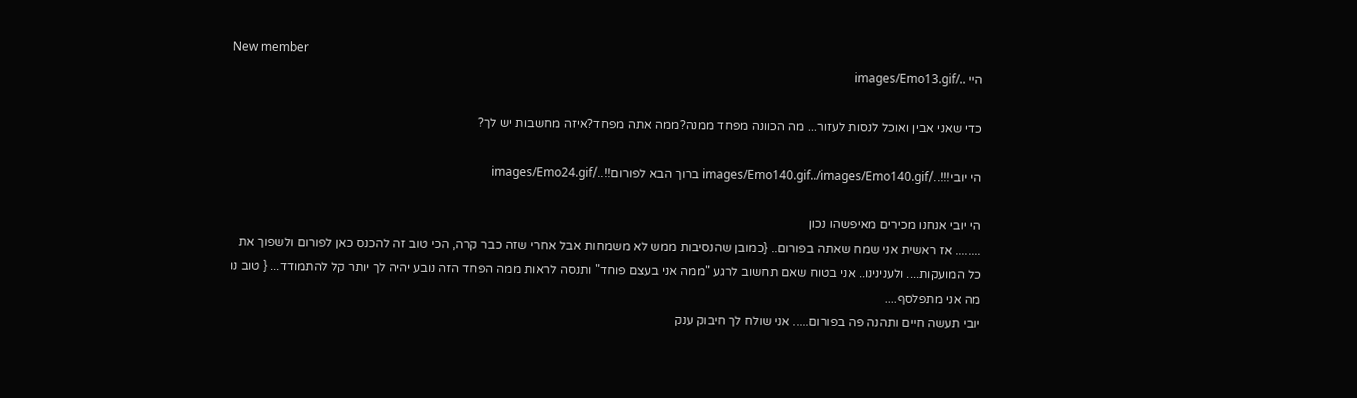New member
היי ../images/Emo13.gif

כדי שאני אבין ואוכל לנסות לעזור... מה הכוונה מפחד ממנה?ממה אתה מפחד?איזה מחשבות יש לך?

הי יובי!!!../images/Emo140.gif../images/Emo140.gif ברוך הבא לפורום!!../images/Emo24.gif

הי יובי אנחנו מכירים מאיפשהו נכון
........ אז ראשית אני שמח שאתה בפורום.. {כמובן שהנסיבות ממש לא משמחות אבל אחרי שזה כבר קרה, הכי טוב זה להכנס כאן לפורום ולשפוך את כל המועקות.... ולענינינו.. אני בטוח שאם תחשוב לרגע "ממה אני בעצם פוחד" ותנסה לראות ממה הפחד הזה נובע יהיה לך יותר קל להתמודד... { טוב נו מה אני מתפלסף....
יובי תעשה חיים ותהנה פה בפורום..... אני שולח לך חיבוק ענק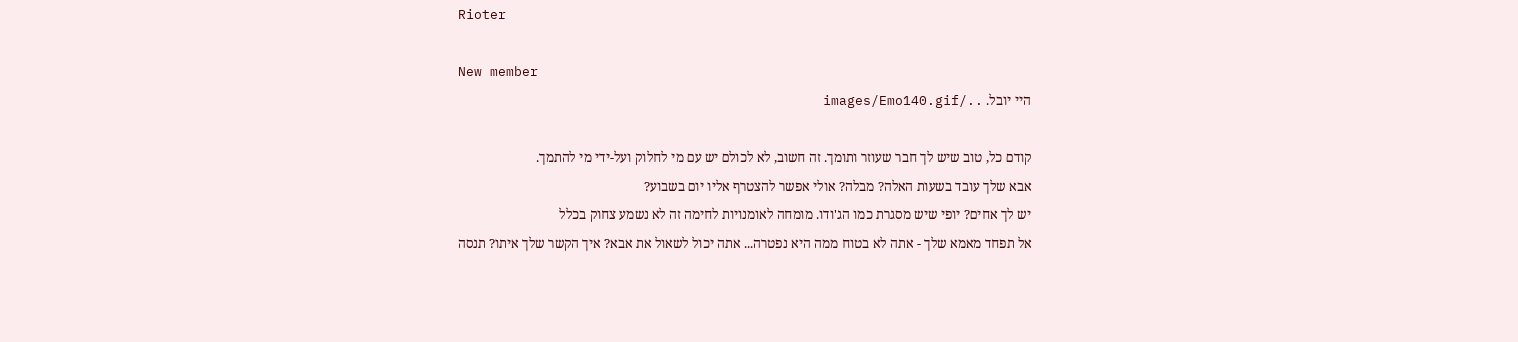Rioter

New member
היי יובל. ../images/Emo140.gif

קודם כל, טוב שיש לך חבר שעוזר ותומך. זה חשוב, לא לכולם יש עם מי לחלוק ועל-ידי מי להתמך.
אבא שלך עובד בשעות האלה? מבלה? אולי אפשר להצטרף אליו יום בשבוע?
יש לך אחים? יופי שיש מסגרת כמו הג'ודו. מומחה לאומנויות לחימה זה לא נשמע צחוק בכלל
אל תפחד מאמא שלך - אתה לא בטוח ממה היא נפטרה... אתה יכול לשאול את אבא? איך הקשר שלך איתו? תנסה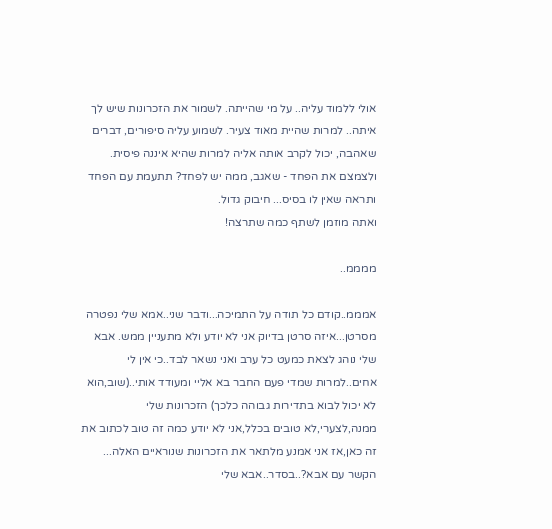אולי ללמוד עליה.. על מי שהייתה. לשמור את הזכרונות שיש לך איתה.. למרות שהיית מאוד צעיר. לשמוע עליה סיפורים, דברים שאהבה, יכול לקרב אותה אליה למרות שהיא איננה פיסית. ולצמצם את הפחד - שאגב, ממה יש לפחד? תתעמת עם הפחד ותראה שאין לו בסיס... חיבוק גדול.
ואתה מוזמן לשתף כמה שתרצה!

ממממ..

אמממ..קודם כל תודה על התמיכה...ודבר שני..אמא שלי נפטרה מסרטן...איזה סרטן בדיוק אני לא יודע ולא מתעניין ממש. אבא שלי נוהג לצאת כמעט כל ערב ואני נשאר לבד..כי אין לי אחים..למרות שמדי פעם החבר בא אליי ומעודד אותי..(שוב,הוא לא יכול לבוא בתדירות גבוהה כלכך) הזכרונות שלי ממנה,לצערי,לא טובים בכלל,אני לא יודע כמה זה טוב לכתוב את זה כאן,אז אני אמנע מלתאר את הזכרונות שנוראיים האלה... הקשר עם אבא?..בסדר..אבא שלי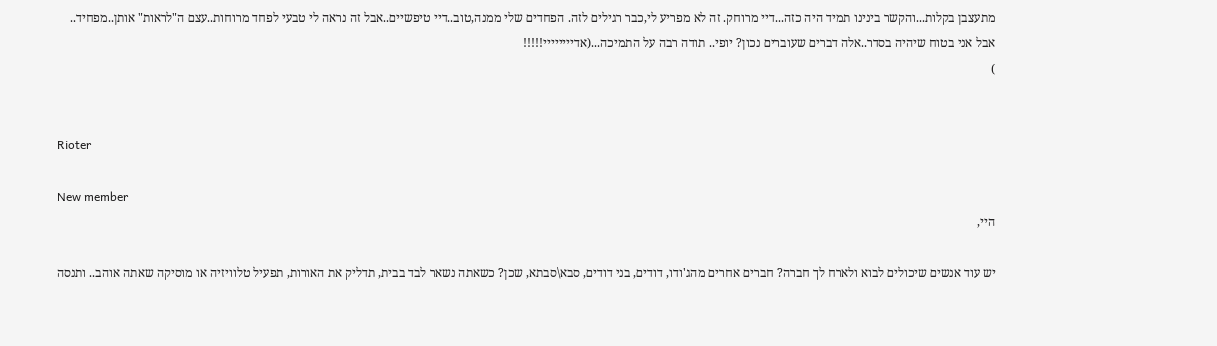מתעצבן בקלות...והקשר בינינו תמיד היה כזה...דיי מרוחק. זה לא מפריע לי,כבר רגילים לזה. הפחדים שלי ממנה,טוב..דיי טיפשיים..אבל זה נראה לי טבעי לפחד מרוחות..עצם ה"לראות" אותן..מפחיד..
אבל אני בטוח שיהיה בסדר..אלה דברים שעוברים נכון? יופי.. תודה רבה על התמיכה...(אדיייייייי!!!!!
)


Rioter

New member
היי,

יש עוד אנשים שיכולים לבוא ולארח לך חברה? חברים אחרים מהג'ודו, דודים, בני דודים, סבא\סבתא, שכן? כשאתה נשאר לבד בבית, תדליק את האורות, תפעיל טלוויזיה או מוסיקה שאתה אוהב.. ותנסה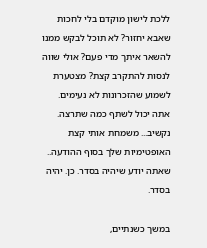ללכת לישון מוקדם בלי לחכות שאבא יחזור? לא תוכל לבקש ממנו להשאר איתך מדי פעם? אולי שווה לנסות להתקרב קצת? מצטערת לשמוע שהזכרונות לא נעימים.
אתה יכול לשתף כמה שתרצה. נקשיב... משמחת אותי קצת האופטימיות שלך בסוף ההודעה.. שאתה יודע שיהיה בסדר. כן. יהיה בסדר.

במשך כשנתיים,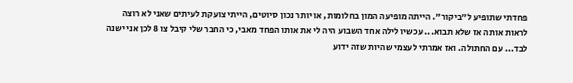פחדתי שתופיע ל"ביקור". הייתה מופיעה המון בחלומות, או יותר נכון סיוטים, הייתי צועקת לעיתים שאני לא רוצה לראות אותה אז שלא תבוא... עכשיו לילה אחד השבוע היה לי את אותו הפחד מאבי, כי החבר שלי קיבל צו 8 לכן אני ישנה לבד... עם החתולה. ואז אמרתי לעצמי שהיות שזה ידוע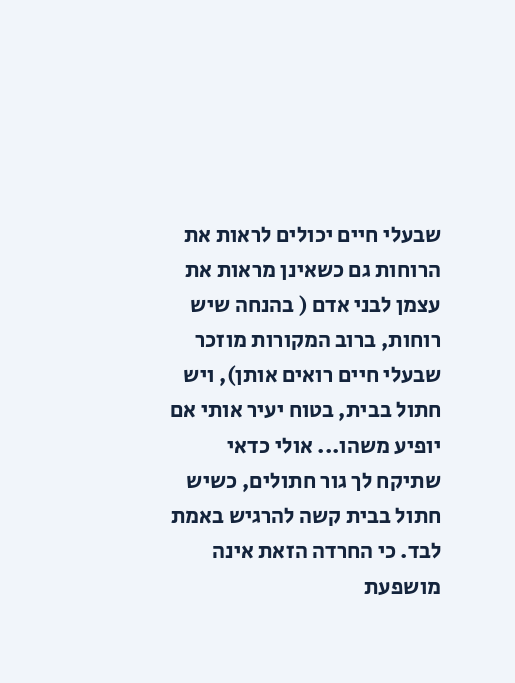שבעלי חיים יכולים לראות את הרוחות גם כשאינן מראות את עצמן לבני אדם ( בהנחה שיש רוחות, ברוב המקורות מוזכר שבעלי חיים רואים אותן), ויש חתול בבית, בטוח יעיר אותי אם יופיע משהו... אולי כדאי שתיקח לך גור חתולים, כשיש חתול בבית קשה להרגיש באמת לבד. כי החרדה הזאת אינה מושפעת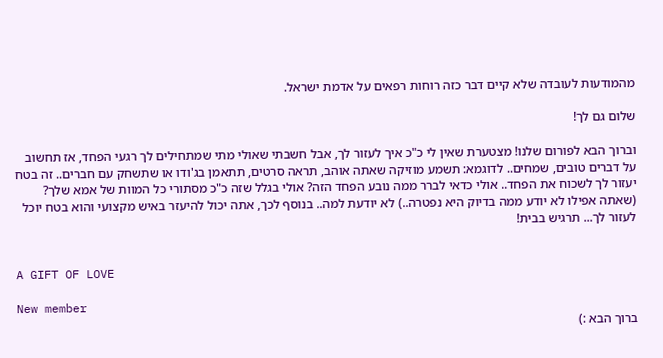מהמודעות לעובדה שלא קיים דבר כזה רוחות רפאים על אדמת ישראל.

שלום גם לך!

וברוך הבא לפורום שלנו! מצטערת שאין לי כ"כ איך לעזור לך, אבל חשבתי שאולי מתי שמתחילים לך רגעי הפחד, אז תחשוב על דברים טובים, שמחים.. לדוגמא: תשמע מוזיקה שאתה אוהב, תראה סרטים, תתאמן בג'ודו או שתשחק עם חברים.. זה בטח יעזור לך לשכוח את הפחד.. אולי כדאי לברר ממה נובע הפחד הזה? אולי בגלל שזה כ"כ מסתורי כל המוות של אמא שלך? (שאתה אפילו לא יודע ממה בדיוק היא נפטרה..) לא יודעת למה.. בנוסף לכך, אתה יכול להיעזר באיש מקצועי והוא בטח יוכל לעזור לך... תרגיש בבית!


A GIFT OF LOVE

New member
ברוך הבא :)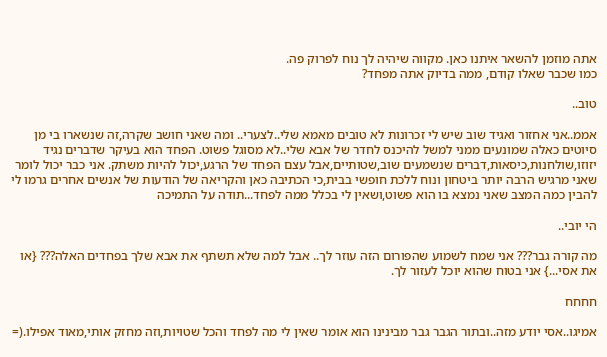אתה מוזמן להשאר איתנו כאן. מקווה שיהיה לך נוח לפרוק פה.
כמו שכבר שאלו קודם, ממה בדיוק אתה מפחד?

טוב..

אממ..אני אחזור ואגיד שוב שיש לי זכרונות לא טובים מאמא שלי..לצערי.. ומה שאני חושב שקרה,זה שנשארו בי מן סיוטים כאלה שמונעים ממני למשל להיכנס לחדר של אבא שלי..לא מסוגל פשוט. הפחד הוא בעיקר שדברים נגיד יזוזו,שולחנות,כיסאות,דברים שנשמעים שוב,שטותיים,אבל עצם הפחד של הרגע,יכול להיות משתק. אני כבר יכול לומר שאני מרגיש הרבה יותר ביטחון ונוח ללכת חופשי בבית,כי הכתיבה כאן והקריאה של הודעות של אנשים אחרים גרמו לי להבין כמה המצב שאני נמצא בו הוא פשוט,ושאין לי בכלל ממה לפחד...תודה על התמיכה

הי יובי..

מה קורה גבר??? אני שמח לשמוע שהפורום הזה עוזר לך.. אבל למה שלא תשתף את אבא שלך בפחדים האלה??? {או את אסי...} אני בטוח שהוא יוכל לעזור לך.

חחחח

אמיגו..אסי יודע מזה..ובתור הגבר גבר מבינינו הוא אומר שאין לי מה לפחד והכל שטויות,וזה מחזק אותי,מאוד אפילו.(=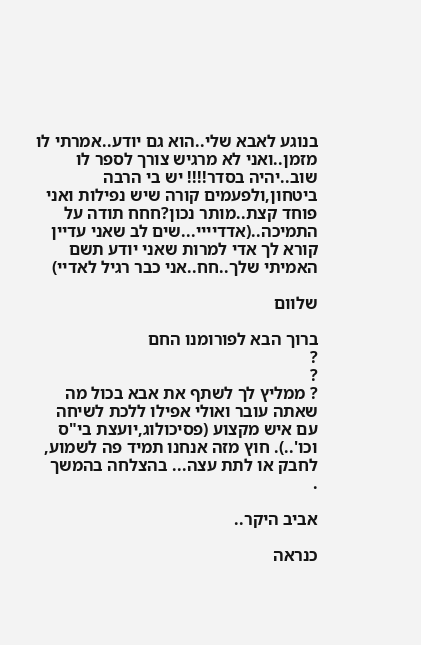בנוגע לאבא שלי..הוא גם יודע..אמרתי לו מזמן..ואני לא מרגיש צורך לספר לו שוב..יהיה בסדר!!!! יש בי הרבה ביטחון,ולפעמים קורה שיש נפילות ואני פוחד קצת..מותר נכון?חחח תודה על התמיכה..(אדדיייי...שים לב שאני עדיין קורא לך אדי למרות שאני יודע תשם האמיתי שלך..חח..אני כבר רגיל לאדיי)

שלוום

ברוך הבא לפורומנו החם
?
?
? ממליץ לך לשתף את אבא בכול מה שאתה עובר ואולי אפילו ללכת לשיחה עם איש מקצוע (פסיכולוג,יועצת בי"ס וכו'..). חוץ מזה אנחנו תמיד פה לשמוע, לחבק או לתת עצה... בהצלחה בהמשך
.

אביב היקר..

כנראה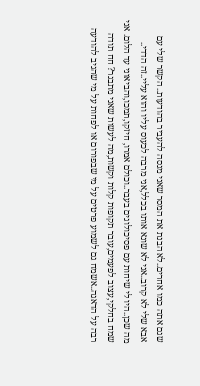שגם אתה כמו אחרים..לא הבנת את המסר שאני מנסה להעביר בהודעות.. הקשר שלי עם אבא שלי לא קרוב..אני לא שונא אותו בכלל,אני מרבה לכעוס עליו והוא עליי..זה הדדי..
מה שכן..היו לי שיחות עם פסיכולוגים בעבר..וכולם אמרו, חיזקו,תמכו,והביאוני עד הלום. אני שמח בחלקי,עצוב לפעמים,עובר תקופות קלות וקשות,מה לעשות שאני מתבגר? חח תודה רבה על הדאגה..אשמח גם לשמוע פרטים על מי שבפורום או לפחות על מי שהגיב להודעה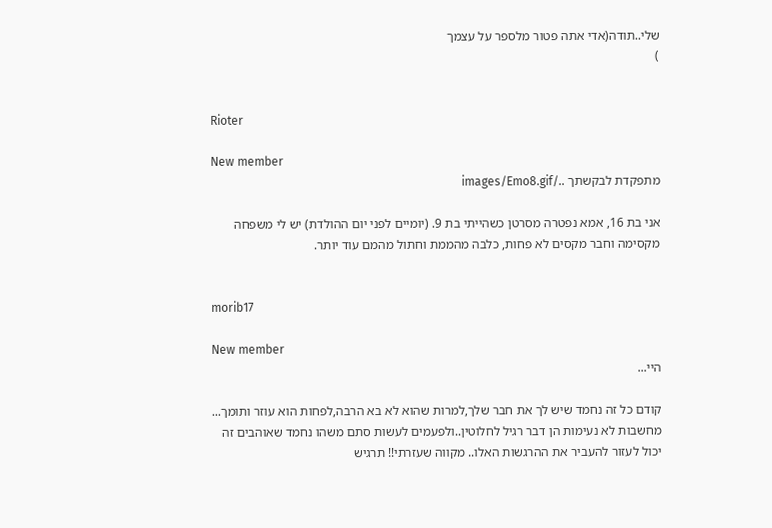שלי..תודה(אדי אתה פטור מלספר על עצמך
)


Rioter

New member
מתפקדת לבקשתך ../images/Emo8.gif

אני בת 16, אמא נפטרה מסרטן כשהייתי בת 9. (יומיים לפני יום ההולדת) יש לי משפחה מקסימה וחבר מקסים לא פחות, כלבה מהממת וחתול מהמם עוד יותר.


morib17

New member
היי...

קודם כל זה נחמד שיש לך את חבר שלך,למרות שהוא לא בא הרבה,לפחות הוא עוזר ותומך... מחשבות לא נעימות הן דבר רגיל לחלוטין..ולפעמים לעשות סתם משהו נחמד שאוהבים זה יכול לעזור להעביר את ההרגשות האלו.. מקווה שעזרתי!! תרגיש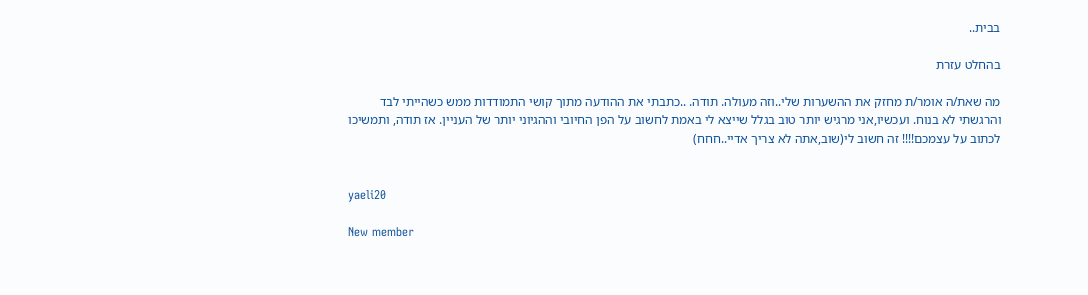בבית..

בהחלט עזרת

מה שאת/ה אומר/ת מחזק את ההשערות שלי..וזה מעולה. תודה. ..כתבתי את ההודעה מתוך קושי התמודדות ממש כשהייתי לבד והרגשתי לא בנוח. ועכשיו,אני מרגיש יותר טוב בגלל שייצא לי באמת לחשוב על הפן החיובי וההגיוני יותר של העניין. אז תודה, ותמשיכו לכתוב על עצמכם!!!! זה חשוב לי(שוב,אתה לא צריך אדיי..חחח)


yaeli20

New member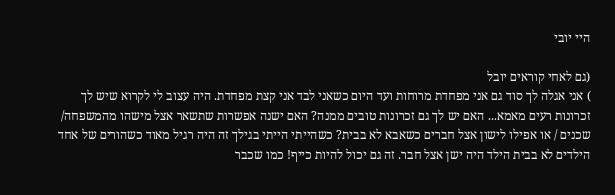היי יובי

(גם לאחי קוראים יובל
) אני אגלה לך סוד גם אני מפחדת מרוחות ועד היום כשאני לבד אני קצת מפחדת. היה עצוב לי לקרוא שיש לך זכרונות רעים מאמא... האם יש לך גם זכרונות טובים ממנה? האם ישנה אפשרות שתשאר אצל מישהו מהמשפחה/ שכנים / או אפילו לישון אצל חברים כשאבא לא בבית? כשהייתי הייתי בגילך זה היה רגיל מאוד כשהורים של אחד הילדים לא בבית הילד היה ישן אצל חבר. זה גם יכול להיות כייף! כמו שכבר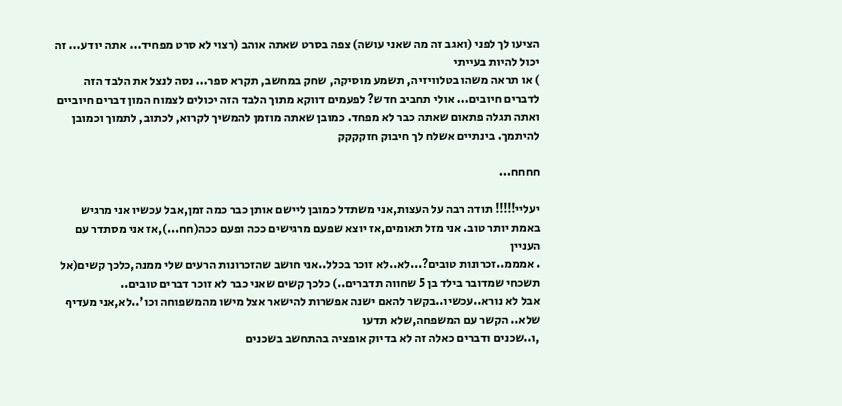הציעו לך לפני (ואגב זה מה שאני עושה) צפה בסרט שאתה אוהב (רצוי לא סרט מפחיד... אתה יודע... זה יכול להיות בעייתי
) או תראה משהו בטלוויזיה, תשמע מוסיקה, שחק במחשב, תקרא ספר... נסה לנצל את הלבד הזה לדברים חיובים... אולי תחביב חדש? לפעמים דווקא מתוך הלבד הזה יכולים לצמוח המון דברים חיוביים ואתה תגלה פתאום שאתה כבר לא מפחד. כמובן שאתה מוזמן להמשיך לקרוא, לכתוב, לתמוך וכמובן להיתמך. בינתיים אשלח לך חיבוק חזקקקק

חחחח...

יעליי!!!!! תודה רבה על העצות,אני משתדל כמובן ליישם אותן כבר כמה זמן,אבל עכשיו אני מרגיש באמת יותר טוב. אני מזל תאומים,אז יוצא שפעם מרגישים ככה ופעם ככה(חח...),אז אני מסתדר עם העניין
. אמממ..זכרונות טובים?...לא..לא זוכר בכלל..אני חושב שהזכרונות הרעים שלי ממנה,כלכך קשים(אל תשכחי שמדובר בילד בן 5 שחווה תדברים..) כלכך קשים שאני כבר לא זוכר דברים טובים..
אבל לא נורא..עכשיו..בקשר להאם ישנה אפשרות להישאר אצל מישו מהמשפוחה וכו'..לא,אני מעדיף שלא.. הקשר עם המשפחה,שלא תדעו
,ו..שכנים ודברים כאלה זה לא בדיוק אופציה בהתחשב בשכנים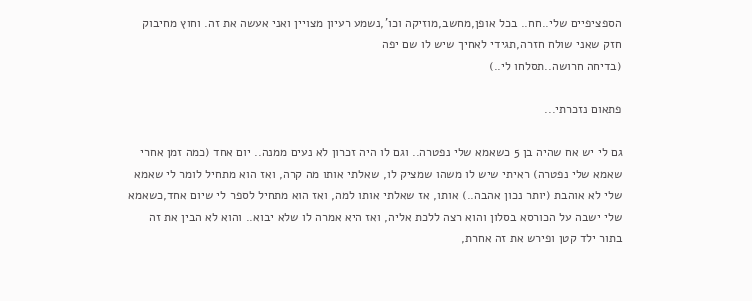הספציפיים שלי..חח.. בכל אופן,מחשב,מוזיקה וכו',נשמע רעיון מצויין ואני אעשה את זה. וחוץ מחיבוק חזק שאני שולח חזרה,תגידי לאחיך שיש לו שם יפה
(בדיחה חרושה..תסלחו לי..)

פתאום נזכרתי...

גם לי יש אח שהיה בן 5 כשאמא שלי נפטרה.. וגם לו היה זכרון לא נעים ממנה.. יום אחד (כמה זמן אחרי שאמא שלי נפטרה) ראיתי שיש לו משהו שמציק לו, שאלתי אותו מה קרה, ואז הוא מתחיל לומר לי שאמא שלי לא אוהבת (יותר נכון אהבה..) אותו, אז שאלתי אותו למה, ואז הוא מתחיל לספר לי שיום אחד,כשאמא שלי ישבה על הכורסא בסלון והוא רצה ללכת אליה, ואז היא אמרה לו שלא יבוא.. והוא לא הבין את זה בתור ילד קטן ופירש את זה אחרת,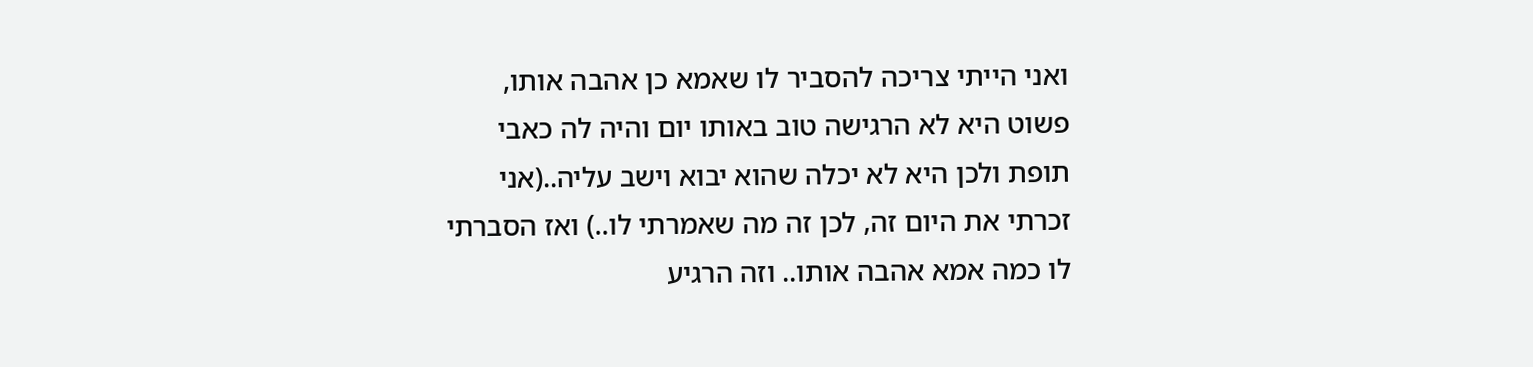ואני הייתי צריכה להסביר לו שאמא כן אהבה אותו, פשוט היא לא הרגישה טוב באותו יום והיה לה כאבי תופת ולכן היא לא יכלה שהוא יבוא וישב עליה..(אני זכרתי את היום זה, לכן זה מה שאמרתי לו..) ואז הסברתי לו כמה אמא אהבה אותו.. וזה הרגיע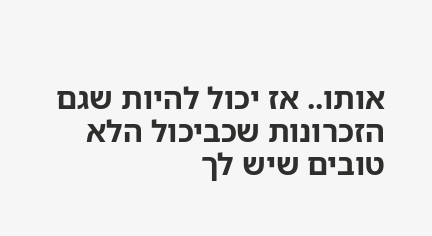אותו.. אז יכול להיות שגם הזכרונות שכביכול הלא טובים שיש לך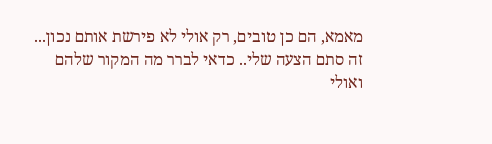מאמא, הם כן טובים, רק אולי לא פירשת אותם נכון... זה סתם הצעה שלי.. כדאי לברר מה המקור שלהם ואולי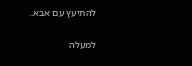להתיעץ עם אבא..

למעלה